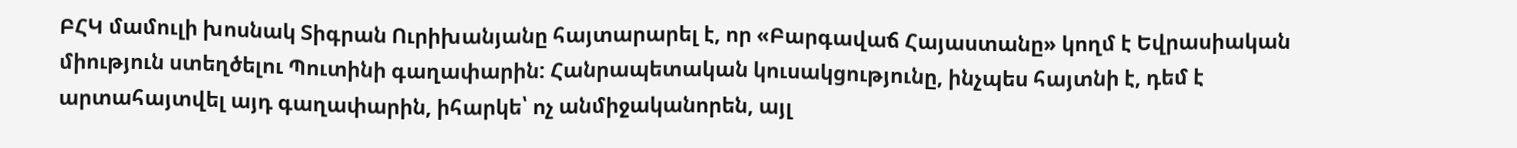ԲՀԿ մամուլի խոսնակ Տիգրան Ուրիխանյանը հայտարարել է, որ «Բարգավաճ Հայաստանը» կողմ է Եվրասիական միություն ստեղծելու Պուտինի գաղափարին: Հանրապետական կուսակցությունը, ինչպես հայտնի է, դեմ է արտահայտվել այդ գաղափարին, իհարկե՝ ոչ անմիջականորեն, այլ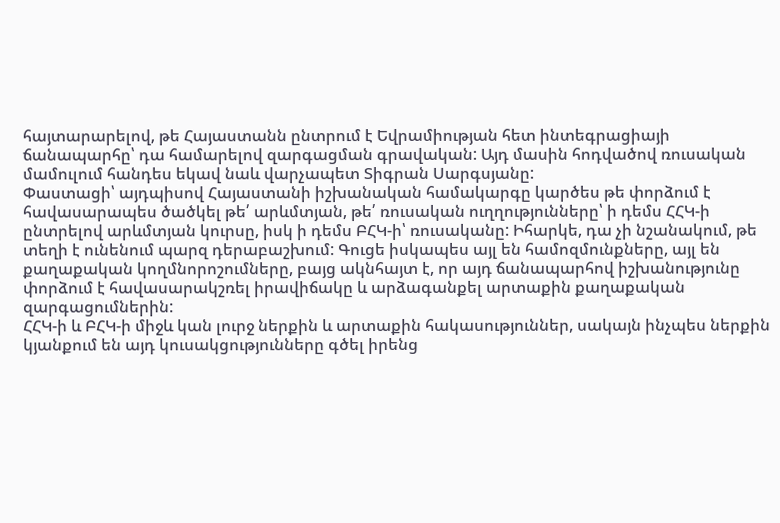հայտարարելով, թե Հայաստանն ընտրում է Եվրամիության հետ ինտեգրացիայի ճանապարհը՝ դա համարելով զարգացման գրավական: Այդ մասին հոդվածով ռուսական մամուլում հանդես եկավ նաև վարչապետ Տիգրան Սարգսյանը:
Փաստացի՝ այդպիսով Հայաստանի իշխանական համակարգը կարծես թե փորձում է հավասարապես ծածկել թե՛ արևմտյան, թե՛ ռուսական ուղղությունները՝ ի դեմս ՀՀԿ-ի ընտրելով արևմտյան կուրսը, իսկ ի դեմս ԲՀԿ-ի՝ ռուսականը: Իհարկե, դա չի նշանակում, թե տեղի է ունենում պարզ դերաբաշխում: Գուցե իսկապես այլ են համոզմունքները, այլ են քաղաքական կողմնորոշումները, բայց ակնհայտ է, որ այդ ճանապարհով իշխանությունը փորձում է հավասարակշռել իրավիճակը և արձագանքել արտաքին քաղաքական զարգացումներին:
ՀՀԿ-ի և ԲՀԿ-ի միջև կան լուրջ ներքին և արտաքին հակասություններ, սակայն ինչպես ներքին կյանքում են այդ կուսակցությունները գծել իրենց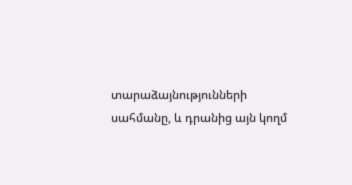տարաձայնությունների սահմանը, և դրանից այն կողմ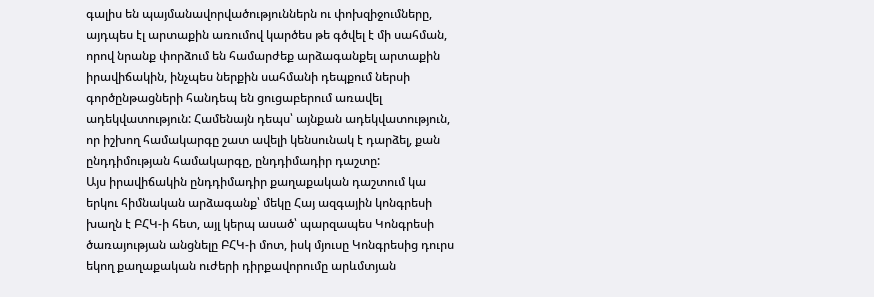գալիս են պայմանավորվածություններն ու փոխզիջումները, այդպես էլ արտաքին առումով կարծես թե գծվել է մի սահման, որով նրանք փորձում են համարժեք արձագանքել արտաքին իրավիճակին, ինչպես ներքին սահմանի դեպքում ներսի գործընթացների հանդեպ են ցուցաբերում առավել ադեկվատություն: Համենայն դեպս՝ այնքան ադեկվատություն, որ իշխող համակարգը շատ ավելի կենսունակ է դարձել, քան ընդդիմության համակարգը, ընդդիմադիր դաշտը:
Այս իրավիճակին ընդդիմադիր քաղաքական դաշտում կա երկու հիմնական արձագանք՝ մեկը Հայ ազգային կոնգրեսի խաղն է ԲՀԿ-ի հետ, այլ կերպ ասած՝ պարզապես Կոնգրեսի ծառայության անցնելը ԲՀԿ-ի մոտ, իսկ մյուսը Կոնգրեսից դուրս եկող քաղաքական ուժերի դիրքավորումը արևմտյան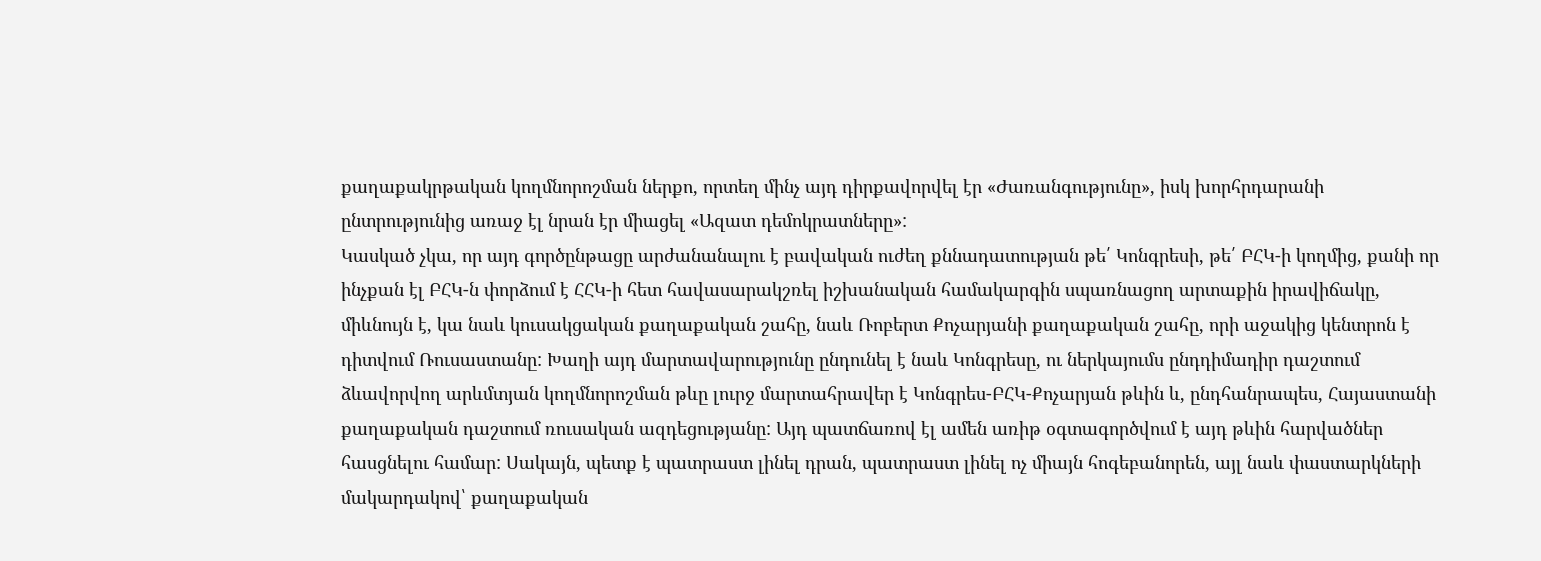քաղաքակրթական կողմնորոշման ներքո, որտեղ մինչ այդ դիրքավորվել էր «Ժառանգությունը», իսկ խորհրդարանի ընտրությունից առաջ էլ նրան էր միացել «Ազատ դեմոկրատները»:
Կասկած չկա, որ այդ գործընթացը արժանանալու է բավական ուժեղ քննադատության թե՛ Կոնգրեսի, թե՛ ԲՀԿ-ի կողմից, քանի որ ինչքան էլ ԲՀԿ-ն փորձում է ՀՀԿ-ի հետ հավասարակշռել իշխանական համակարգին սպառնացող արտաքին իրավիճակը, միևնույն է, կա նաև կուսակցական քաղաքական շահը, նաև Ռոբերտ Քոչարյանի քաղաքական շահը, որի աջակից կենտրոն է դիտվում Ռուսաստանը: Խաղի այդ մարտավարությունը ընդունել է նաև Կոնգրեսը, ու ներկայումս ընդդիմադիր դաշտում ձևավորվող արևմտյան կողմնորոշման թևը լուրջ մարտահրավեր է Կոնգրես-ԲՀԿ-Քոչարյան թևին և, ընդհանրապես, Հայաստանի քաղաքական դաշտում ռուսական ազդեցությանը: Այդ պատճառով էլ ամեն առիթ օգտագործվում է այդ թևին հարվածներ հասցնելու համար: Սակայն, պետք է պատրաստ լինել դրան, պատրաստ լինել ոչ միայն հոգեբանորեն, այլ նաև փաստարկների մակարդակով՝ քաղաքական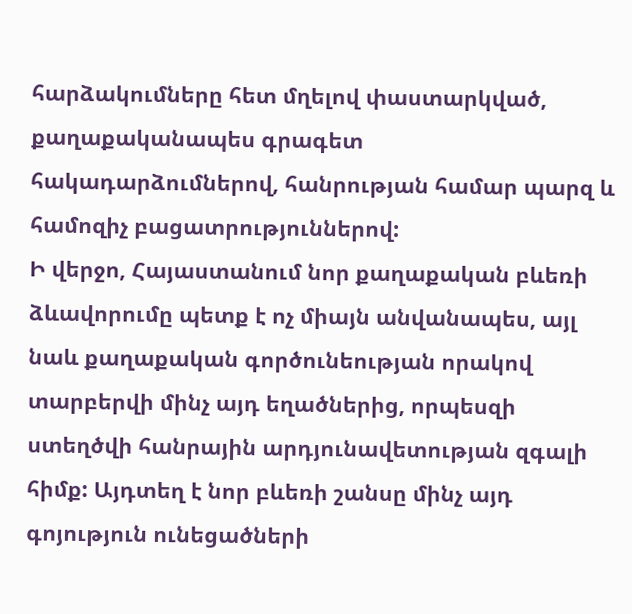հարձակումները հետ մղելով փաստարկված, քաղաքականապես գրագետ հակադարձումներով, հանրության համար պարզ և համոզիչ բացատրություններով:
Ի վերջո, Հայաստանում նոր քաղաքական բևեռի ձևավորումը պետք է ոչ միայն անվանապես, այլ նաև քաղաքական գործունեության որակով տարբերվի մինչ այդ եղածներից, որպեսզի ստեղծվի հանրային արդյունավետության զգալի հիմք: Այդտեղ է նոր բևեռի շանսը մինչ այդ գոյություն ունեցածների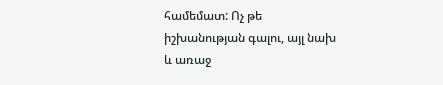համեմատ: Ոչ թե իշխանության գալու, այլ նախ և առաջ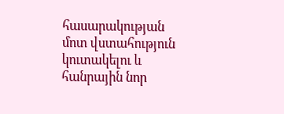հասարակության մոտ վստահություն կուտակելու և հանրային նոր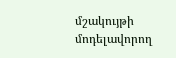մշակույթի մոդելավորող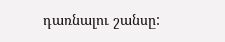դառնալու շանսը: